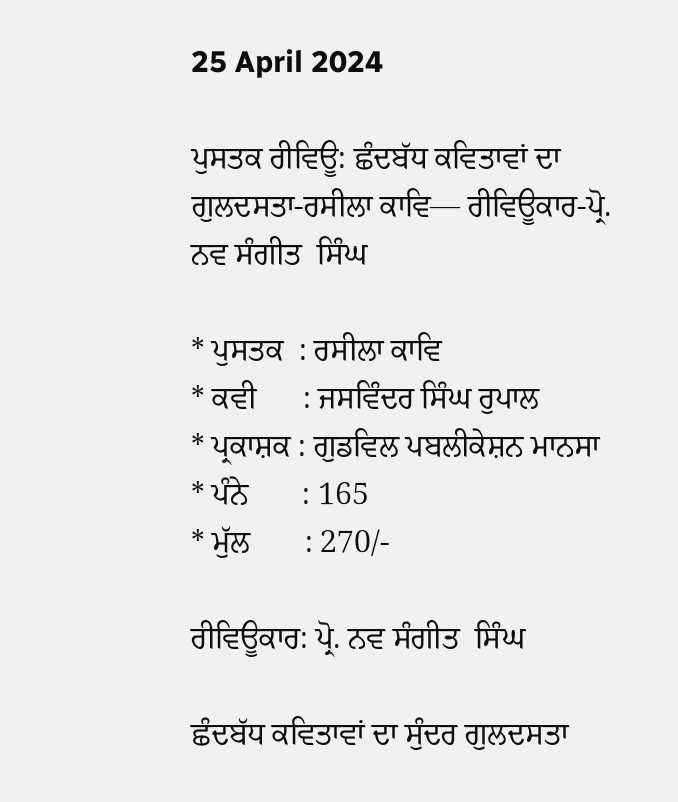25 April 2024

ਪੁਸਤਕ ਰੀਵਿਊ: ਛੰਦਬੱਧ ਕਵਿਤਾਵਾਂ ਦਾ ਗੁਲਦਸਤਾ-ਰਸੀਲਾ ਕਾਵਿ— ਰੀਵਿਊਕਾਰ-ਪ੍ਰੋ. ਨਵ ਸੰਗੀਤ  ਸਿੰਘ

* ਪੁਸਤਕ  : ਰਸੀਲਾ ਕਾਵਿ
* ਕਵੀ      : ਜਸਵਿੰਦਰ ਸਿੰਘ ਰੁਪਾਲ
* ਪ੍ਰਕਾਸ਼ਕ : ਗੁਡਵਿਲ ਪਬਲੀਕੇਸ਼ਨ ਮਾਨਸਾ
* ਪੰਨੇ       : 165
* ਮੁੱਲ       : 270/-

ਰੀਵਿਊਕਾਰ: ਪ੍ਰੋ. ਨਵ ਸੰਗੀਤ  ਸਿੰਘ

ਛੰਦਬੱਧ ਕਵਿਤਾਵਾਂ ਦਾ ਸੁੰਦਰ ਗੁਲਦਸਤਾ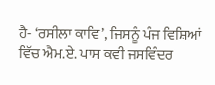ਹੈ- ‘ਰਸੀਲਾ ਕਾਵਿ’, ਜਿਸਨੂੰ ਪੰਜ ਵਿਸ਼ਿਆਂ ਵਿੱਚ ਐਮ.ਏ. ਪਾਸ ਕਵੀ ਜਸਵਿੰਦਰ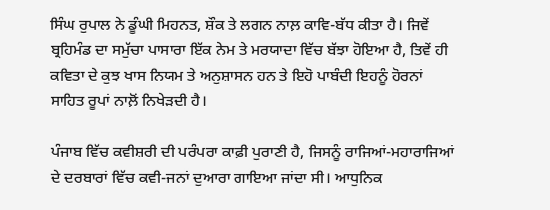ਸਿੰਘ ਰੁਪਾਲ ਨੇ ਡੂੰਘੀ ਮਿਹਨਤ, ਸ਼ੌਕ ਤੇ ਲਗਨ ਨਾਲ਼ ਕਾਵਿ-ਬੱਧ ਕੀਤਾ ਹੈ। ਜਿਵੇਂ ਬ੍ਰਹਿਮੰਡ ਦਾ ਸਮੁੱਚਾ ਪਾਸਾਰਾ ਇੱਕ ਨੇਮ ਤੇ ਮਰਯਾਦਾ ਵਿੱਚ ਬੱਝਾ ਹੋਇਆ ਹੈ, ਤਿਵੇਂ ਹੀ ਕਵਿਤਾ ਦੇ ਕੁਝ ਖਾਸ ਨਿਯਮ ਤੇ ਅਨੁਸ਼ਾਸਨ ਹਨ ਤੇ ਇਹੋ ਪਾਬੰਦੀ ਇਹਨੂੰ ਹੋਰਨਾਂ ਸਾਹਿਤ ਰੂਪਾਂ ਨਾਲ਼ੋਂ ਨਿਖੇੜਦੀ ਹੈ।

ਪੰਜਾਬ ਵਿੱਚ ਕਵੀਸ਼ਰੀ ਦੀ ਪਰੰਪਰਾ ਕਾਫ਼ੀ ਪੁਰਾਣੀ ਹੈ, ਜਿਸਨੂੰ ਰਾਜਿਆਂ-ਮਹਾਰਾਜਿਆਂ ਦੇ ਦਰਬਾਰਾਂ ਵਿੱਚ ਕਵੀ-ਜਨਾਂ ਦੁਆਰਾ ਗਾਇਆ ਜਾਂਦਾ ਸੀ। ਆਧੁਨਿਕ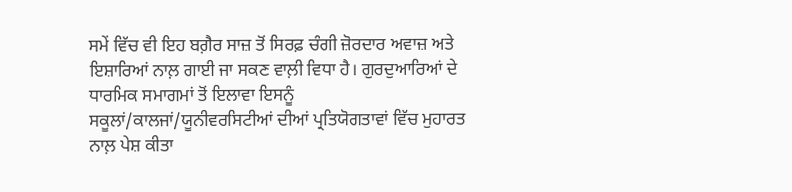ਸਮੇਂ ਵਿੱਚ ਵੀ ਇਹ ਬਗ਼ੈਰ ਸਾਜ਼ ਤੋਂ ਸਿਰਫ਼ ਚੰਗੀ ਜ਼ੋਰਦਾਰ ਅਵਾਜ਼ ਅਤੇ ਇਸ਼ਾਰਿਆਂ ਨਾਲ਼ ਗਾਈ ਜਾ ਸਕਣ ਵਾਲ਼ੀ ਵਿਧਾ ਹੈ। ਗੁਰਦੁਆਰਿਆਂ ਦੇ ਧਾਰਮਿਕ ਸਮਾਗਮਾਂ ਤੋਂ ਇਲਾਵਾ ਇਸਨੂੰ ਸਕੂਲਾਂ/ਕਾਲਜਾਂ/ਯੂਨੀਵਰਸਿਟੀਆਂ ਦੀਆਂ ਪ੍ਰਤਿਯੋਗਤਾਵਾਂ ਵਿੱਚ ਮੁਹਾਰਤ ਨਾਲ਼ ਪੇਸ਼ ਕੀਤਾ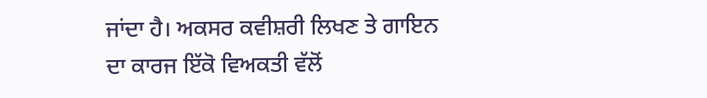ਜਾਂਦਾ ਹੈ। ਅਕਸਰ ਕਵੀਸ਼ਰੀ ਲਿਖਣ ਤੇ ਗਾਇਨ ਦਾ ਕਾਰਜ ਇੱਕੋ ਵਿਅਕਤੀ ਵੱਲੋਂ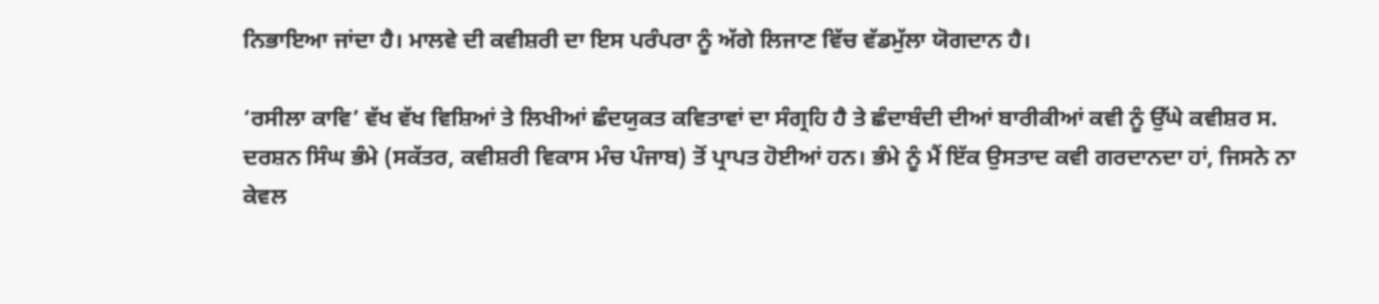ਨਿਭਾਇਆ ਜਾਂਦਾ ਹੈ। ਮਾਲਵੇ ਦੀ ਕਵੀਸ਼ਰੀ ਦਾ ਇਸ ਪਰੰਪਰਾ ਨੂੰ ਅੱਗੇ ਲਿਜਾਣ ਵਿੱਚ ਵੱਡਮੁੱਲਾ ਯੋਗਦਾਨ ਹੈ।

‘ਰਸੀਲਾ ਕਾਵਿ’ ਵੱਖ ਵੱਖ ਵਿਸ਼ਿਆਂ ਤੇ ਲਿਖੀਆਂ ਛੰਦਯੁਕਤ ਕਵਿਤਾਵਾਂ ਦਾ ਸੰਗ੍ਰਹਿ ਹੈ ਤੇ ਛੰਦਾਬੰਦੀ ਦੀਆਂ ਬਾਰੀਕੀਆਂ ਕਵੀ ਨੂੰ ਉੱਘੇ ਕਵੀਸ਼ਰ ਸ. ਦਰਸ਼ਨ ਸਿੰਘ ਭੰਮੇ (ਸਕੱਤਰ, ਕਵੀਸ਼ਰੀ ਵਿਕਾਸ ਮੰਚ ਪੰਜਾਬ) ਤੋਂ ਪ੍ਰਾਪਤ ਹੋਈਆਂ ਹਨ। ਭੰਮੇ ਨੂੰ ਮੈਂ ਇੱਕ ਉਸਤਾਦ ਕਵੀ ਗਰਦਾਨਦਾ ਹਾਂ, ਜਿਸਨੇ ਨਾ ਕੇਵਲ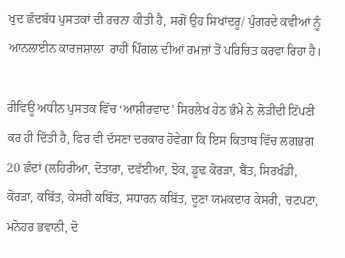ਖੁਦ ਛੰਦਬੱਧ ਪੁਸਤਕਾਂ ਦੀ ਰਚਨਾ ਕੀਤੀ ਹੈ, ਸਗੋਂ ਉਹ ਸਿਖਾਂਦਰੂ/ ਪੁੰਗਰਦੇ ਕਵੀਆਂ ਨੂੰ ਆਨਲਾਈਨ ਕਾਰਜਸ਼ਾਲਾ  ਰਾਹੀਂ ਪਿੰਗਲ ਦੀਆਂ ਰਮਜ਼ਾਂ ਤੋਂ ਪਰਿਚਿਤ ਕਰਵਾ ਰਿਹਾ ਹੈ।

ਰੀਵਿਊ ਅਧੀਨ ਪੁਸਤਕ ਵਿੱਚ ‘ਆਸ਼ੀਰਵਾਦ’ ਸਿਰਲੇਖ ਹੇਠ ਭੰਮੇ ਨੇ ਲੋੜੀਂਦੀ ਟਿੱਪਣੀ ਕਰ ਹੀ ਦਿੱਤੀ ਹੈ, ਫਿਰ ਵੀ ਦੱਸਣਾ ਦਰਕਾਰ ਹੋਵੇਗਾ ਕਿ ਇਸ ਕਿਤਾਬ ਵਿੱਚ ਲਗਭਗ 20 ਛੰਦਾਂ (ਲਹਿਰੀਆ, ਦੋਤਾਰਾ, ਦਵੱਈਆ, ਝੋਕ, ਡੂਢ ਕੋਰੜਾ, ਬੈਂਤ, ਸਿਰਖੰਡੀ, ਕੋਰੜਾ, ਕਬਿੱਤ, ਕੇਸਰੀ ਕਬਿੱਤ, ਸਧਾਰਨ ਕਬਿੱਤ, ਦੂਣਾ ਯਮਕਦਾਰ ਕੇਸਰੀ, ਚਟਪਟਾ, ਮਨੋਹਰ ਭਵਾਨੀ, ਦੋ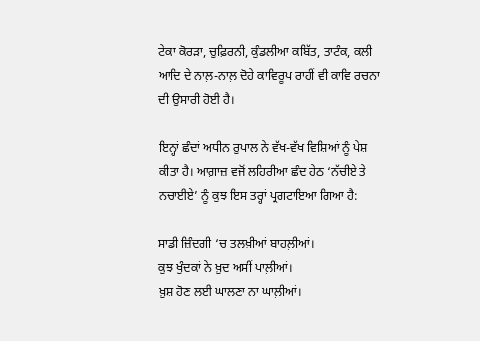ਟੇਕਾ ਕੋਰੜਾ, ਚੁਫ਼ਿਰਨੀ, ਕੁੰਡਲੀਆ ਕਬਿੱਤ, ਤਾਟੰਕ, ਕਲੀ ਆਦਿ ਦੇ ਨਾਲ਼-ਨਾਲ਼ ਦੋਹੇ ਕਾਵਿਰੂਪ ਰਾਹੀਂ ਵੀ ਕਾਵਿ ਰਚਨਾ ਦੀ ਉਸਾਰੀ ਹੋਈ ਹੈ।

ਇਨ੍ਹਾਂ ਛੰਦਾਂ ਅਧੀਨ ਰੁਪਾਲ ਨੇ ਵੱਖ-ਵੱਖ ਵਿਸ਼ਿਆਂ ਨੂੰ ਪੇਸ਼ ਕੀਤਾ ਹੈ। ਆਗ਼ਾਜ਼ ਵਜੋਂ ਲਹਿਰੀਆ ਛੰਦ ਹੇਠ ‘ਨੱਚੀਏ ਤੇ ਨਚਾਈਏ’ ਨੂੰ ਕੁਝ ਇਸ ਤਰ੍ਹਾਂ ਪ੍ਰਗਟਾਇਆ ਗਿਆ ਹੈ:

ਸਾਡੀ ਜ਼ਿੰਦਗੀ ‘ਚ ਤਲਖ਼ੀਆਂ ਬਾਹਲ਼ੀਆਂ।
ਕੁਝ ਖੁੰਦਕਾਂ ਨੇ ਖ਼ੁਦ ਅਸੀਂ ਪਾਲ਼ੀਆਂ।
ਖ਼ੁਸ਼ ਹੋਣ ਲਈ ਘਾਲਣਾ ਨਾ ਘਾਲ਼ੀਆਂ।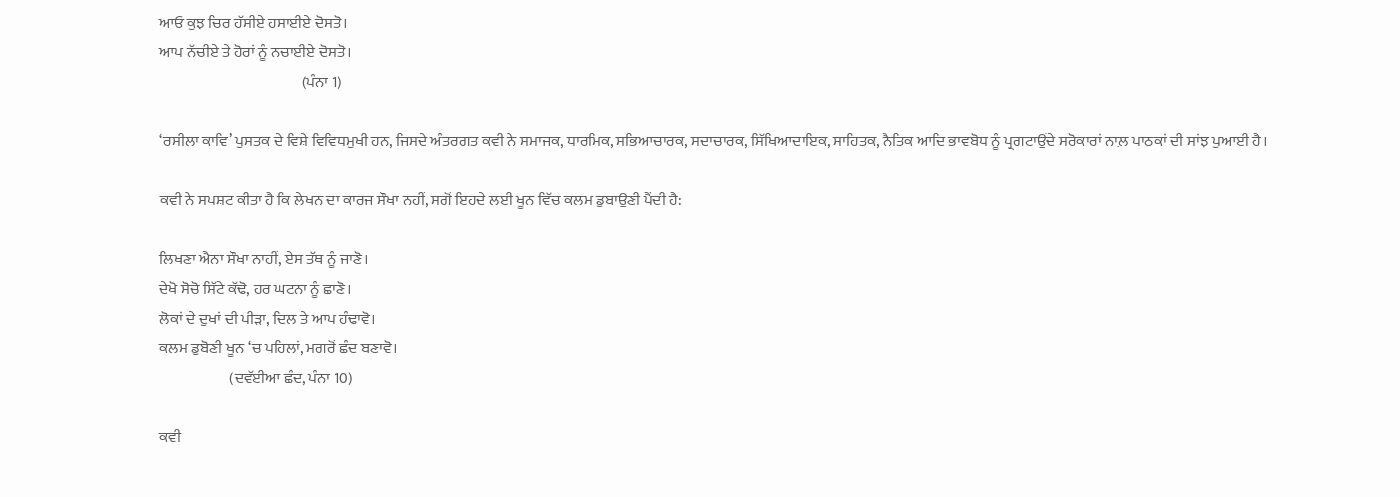ਆਓ ਕੁਝ ਚਿਰ ਹੱਸੀਏ ਹਸਾਈਏ ਦੋਸਤੋ।
ਆਪ ਨੱਚੀਏ ਤੇ ਹੋਰਾਂ ਨੂੰ ਨਚਾਈਏ ਦੋਸਤੋ।
                                               (ਪੰਨਾ 1)

‘ਰਸੀਲਾ ਕਾਵਿ’ ਪੁਸਤਕ ਦੇ ਵਿਸ਼ੇ ਵਿਵਿਧਮੁਖੀ ਹਨ, ਜਿਸਦੇ ਅੰਤਰਗਤ ਕਵੀ ਨੇ ਸਮਾਜਕ, ਧਾਰਮਿਕ, ਸਭਿਆਚਾਰਕ, ਸਦਾਚਾਰਕ, ਸਿੱਖਿਆਦਾਇਕ, ਸਾਹਿਤਕ, ਨੈਤਿਕ ਆਦਿ ਭਾਵਬੋਧ ਨੂੰ ਪ੍ਰਗਟਾਉਂਦੇ ਸਰੋਕਾਰਾਂ ਨਾਲ਼ ਪਾਠਕਾਂ ਦੀ ਸਾਂਝ ਪੁਆਈ ਹੈ।

ਕਵੀ ਨੇ ਸਪਸ਼ਟ ਕੀਤਾ ਹੈ ਕਿ ਲੇਖਨ ਦਾ ਕਾਰਜ ਸੌਖਾ ਨਹੀਂ, ਸਗੋਂ ਇਹਦੇ ਲਈ ਖੂਨ ਵਿੱਚ ਕਲਮ ਡੁਬਾਉਣੀ ਪੈਂਦੀ ਹੈ:

ਲਿਖਣਾ ਐਨਾ ਸੌਖਾ ਨਾਹੀਂ, ਏਸ ਤੱਥ ਨੂੰ ਜਾਣੋ।
ਦੇਖੋ ਸੋਚੋ ਸਿੱਟੇ ਕੱਢੋ, ਹਰ ਘਟਨਾ ਨੂੰ ਛਾਣੋ।
ਲੋਕਾਂ ਦੇ ਦੁਖਾਂ ਦੀ ਪੀੜਾ, ਦਿਲ ਤੇ ਆਪ ਹੰਢਾਵੋ।
ਕਲਮ ਡੁਬੋਣੀ ਖੂਨ ‘ਚ ਪਹਿਲਾਂ, ਮਗਰੋਂ ਛੰਦ ਬਣਾਵੋ।
                       (ਦਵੱਈਆ ਛੰਦ, ਪੰਨਾ 10)

ਕਵੀ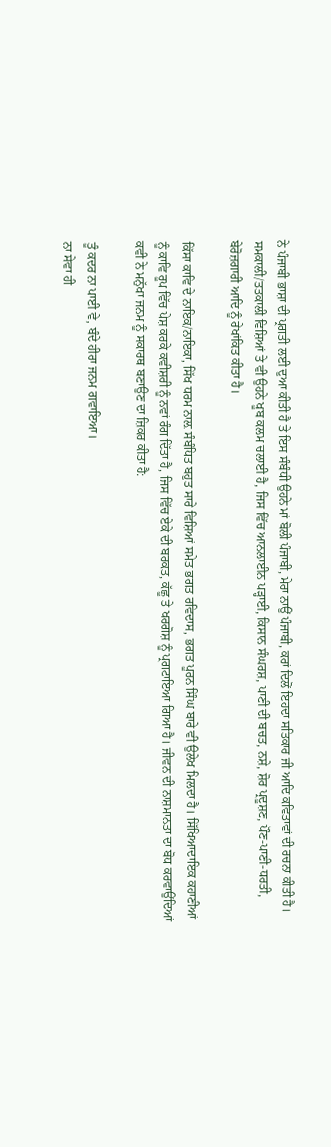ਨੇ ਪੰਜਾਬੀ ਭਾਸ਼ਾ ਦੀ ਪ੍ਰਗਤੀ ਲਈ ਦੁਆ ਕੀਤੀ ਹੈ ਤੇ ਇਸ ਸੰਬੰਧੀ ਉਹਨੇ ਮਾਂ ਬੋਲੀ ਪੰਜਾਬੀ, ਮੇਰਾ ਨਾਉਂ ਪੰਜਾਬੀ, ਕਰਾਂ ਦਿਲੋਂ ਇਹਦਾ ਸਤਿਕਾਰ ਜੀ ਆਦਿ ਕਵਿਤਾਵਾਂ ਦੀ ਰਚਨਾ ਕੀਤੀ ਹੈ। ਸਮਕਾਲੀ/ਤਤਕਾਲੀ ਵਿਸ਼ਿਆਂ ਤੇ ਵੀ ਉਹਨੇ ਖੂਬ ਕਲਮ ਚਲਾਈ ਹੈ, ਜਿਸ ਵਿੱਚ ਆਨਲਾਈਨ ਪੜ੍ਹਾਈ, ਕਿਸਾਨ ਸੰਘਰਸ਼, ਪਾਣੀ ਦੀ ਬਚਤ, ਨਸ਼ੇ, ਸ਼ੋਰ ਪ੍ਰਦੂਸ਼ਣ, ਪੌਣ-ਪਾਣੀ-ਧਰਤੀ, ਬੇਰੋਜ਼ਗਾਰੀ ਆਦਿ ਨੂੰ ਰੇਖਾਂਕਿਤ ਕੀਤਾ ਹੈ।

ਕਿੱਸਾ ਕਾਵਿ ਦੇ ਨਾਇਕ/ਨਾਇਕਾ, ਸਿੱਖ ਧਰਮ ਨਾਲ਼ ਸੰਬੰਧਿਤ ਬਹੁਤ ਸਾਰੇ ਵਿਸ਼ਿਆਂ ਸਮੇਤ ਭਗਤ ਰਵਿਦਾਸ, ਭਗਤ ਪੂਰਨ ਸਿੰਘ ਬਾਰੇ ਵੀ ਉਲੇਖ ਮਿਲਦਾ ਹੈ। ਸਿੱਖਿਆਦਾਇਕ ਕਹਾਣੀਆਂ ਨੂੰ ਕਾਵਿ ਰੂਪ ਵਿੱਚ ਪੇਸ਼ ਕਰਕੇ ਕਵੀਸ਼ਰੀ ਨੂੰ ਨਵਾਂ ਰੰਗ ਦਿੱਤਾ ਹੈ, ਜਿਸ ਵਿੱਚ ਏਕੇ ਦੀ ਬਰਕਤ, ਕੱਛੂ ਤੇ ਖਰਗੋਸ਼ ਨੂੰ ਪ੍ਰਗਟਾਇਆ ਗਿਆ ਹੈ। ਜੀਵਨ ਦੀ ਨਾਸ਼ਮਾਨਤਾ ਦਾ ਬੋਧ ਕਰਵਾਉਂਦਿਆਂ ਕਵੀ ਨੇ ਮਨੁੱਖਾ ਜਨਮ ਨੂੰ ਸਕਾਰਥ ਬਣਾਉਣ ਦਾ ਜ਼ਿਕਰ ਕੀਤਾ ਹੈ:

ਤੂੰ ਕਦਰ ਨਾ ਪਾਈ ਵੇ, ਬੰਦੇ ਹੀਰਾ ਜਨਮ ਗਵਾਇਆ।
ਨਾ ਸੇਵਾ ਹੀ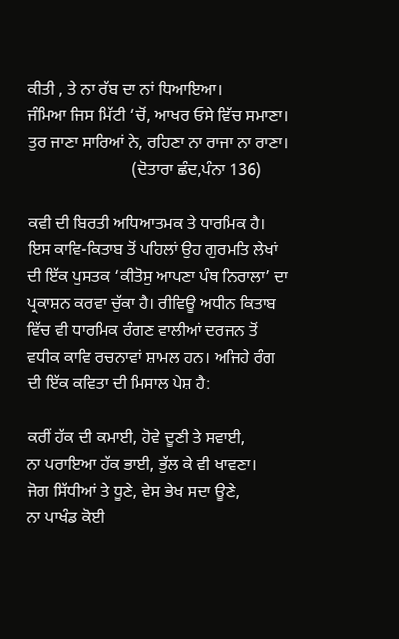ਕੀਤੀ , ਤੇ ਨਾ ਰੱਬ ਦਾ ਨਾਂ ਧਿਆਇਆ।
ਜੰਮਿਆ ਜਿਸ ਮਿੱਟੀ ‘ਚੋਂ, ਆਖਰ ਓਸੇ ਵਿੱਚ ਸਮਾਣਾ।
ਤੁਰ ਜਾਣਾ ਸਾਰਿਆਂ ਨੇ, ਰਹਿਣਾ ਨਾ ਰਾਜਾ ਨਾ ਰਾਣਾ।
                         (ਦੋਤਾਰਾ ਛੰਦ,ਪੰਨਾ 136)

ਕਵੀ ਦੀ ਬਿਰਤੀ ਅਧਿਆਤਮਕ ਤੇ ਧਾਰਮਿਕ ਹੈ। ਇਸ ਕਾਵਿ-ਕਿਤਾਬ ਤੋਂ ਪਹਿਲਾਂ ਉਹ ਗੁਰਮਤਿ ਲੇਖਾਂ ਦੀ ਇੱਕ ਪੁਸਤਕ ‘ਕੀਤੋਸੁ ਆਪਣਾ ਪੰਥ ਨਿਰਾਲਾ’ ਦਾ ਪ੍ਰਕਾਸ਼ਨ ਕਰਵਾ ਚੁੱਕਾ ਹੈ। ਰੀਵਿਊ ਅਧੀਨ ਕਿਤਾਬ ਵਿੱਚ ਵੀ ਧਾਰਮਿਕ ਰੰਗਣ ਵਾਲੀਆਂ ਦਰਜਨ ਤੋਂ ਵਧੀਕ ਕਾਵਿ ਰਚਨਾਵਾਂ ਸ਼ਾਮਲ ਹਨ। ਅਜਿਹੇ ਰੰਗ ਦੀ ਇੱਕ ਕਵਿਤਾ ਦੀ ਮਿਸਾਲ ਪੇਸ਼ ਹੈ:

ਕਰੀਂ ਹੱਕ ਦੀ ਕਮਾਈ, ਹੋਵੇ ਦੂਣੀ ਤੇ ਸਵਾਈ,
ਨਾ ਪਰਾਇਆ ਹੱਕ ਭਾਈ, ਭੁੱਲ ਕੇ ਵੀ ਖਾਵਣਾ।
ਜੋਗ ਸਿੱਧੀਆਂ ਤੇ ਧੂਣੇ, ਵੇਸ ਭੇਖ ਸਦਾ ਊਣੇ,
ਨਾ ਪਾਖੰਡ ਕੋਈ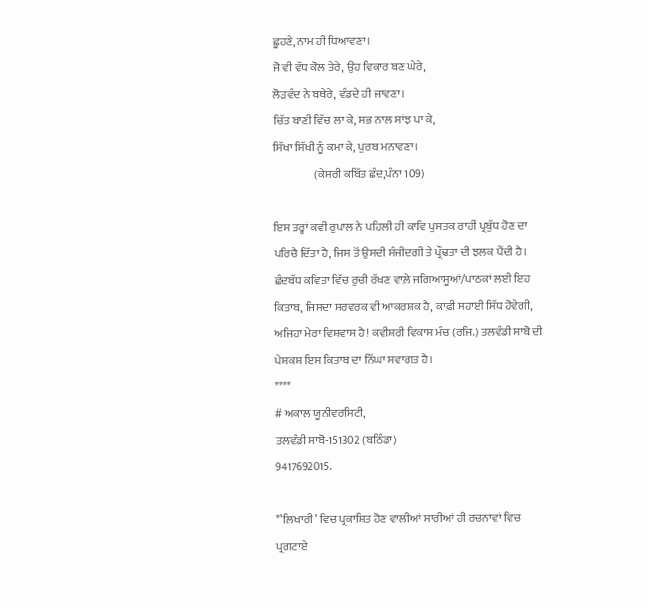ਛੂਹਣੇ, ਨਾਮ ਹੀ ਧਿਆਵਣਾ।
ਜੋ ਵੀ ਵੱਧ ਕੋਲ ਤੇਰੇ, ਉਹ ਵਿਕਾਰ ਬਣ ਘੇਰੇ,
ਲੋੜਵੰਦ ਨੇ ਬਥੇਰੇ, ਵੰਡਦੇ ਹੀ ਜਾਵਣਾ।
ਚਿੱਤ ਬਾਣੀ ਵਿੱਚ ਲਾ ਕੇ, ਸਭ ਨਾਲ ਸਾਂਝ ਪਾ ਕੇ,
ਸਿੱਖਾ ਸਿੱਖੀ ਨੂੰ ਕਮਾ ਕੇ, ਪੁਰਬ ਮਨਾਵਣਾ।
                  (ਕੇਸਰੀ ਕਬਿੱਤ ਛੰਦ,ਪੰਨਾ 109)

ਇਸ ਤਰ੍ਹਾਂ ਕਵੀ ਰੁਪਾਲ ਨੇ ਪਹਿਲੀ ਹੀ ਕਾਵਿ ਪੁਸਤਕ ਰਾਹੀਂ ਪ੍ਰਬੁੱਧ ਹੋਣ ਦਾ ਪਰਿਚੈ ਦਿੱਤਾ ਹੈ, ਜਿਸ ਤੋਂ ਉਸਦੀ ਸੰਜੀਦਗੀ ਤੇ ਪ੍ਰੌਢਤਾ ਦੀ ਝਲਕ ਪੈਂਦੀ ਹੈ। ਛੰਦਬੱਧ ਕਵਿਤਾ ਵਿੱਚ ਰੁਚੀ ਰੱਖਣ ਵਾਲ਼ੇ ਜਗਿਆਸੂਆਂ/ਪਾਠਕਾਂ ਲਈ ਇਹ ਕਿਤਾਬ, ਜਿਸਦਾ ਸਰਵਰਕ ਵੀ ਆਕਰਸ਼ਕ ਹੈ, ਕਾਫ਼ੀ ਸਹਾਈ ਸਿੱਧ ਹੋਵੇਗੀ, ਅਜਿਹਾ ਮੇਰਾ ਵਿਸ਼ਵਾਸ ਹੈ! ਕਵੀਸ਼ਰੀ ਵਿਕਾਸ ਮੰਚ (ਰਜਿ.) ਤਲਵੰਡੀ ਸਾਬੋ ਦੀ ਪੇਸ਼ਕਸ਼ ਇਸ ਕਿਤਾਬ ਦਾ ਨਿੱਘਾ ਸਵਾਗਤ ਹੈ।
****
# ਅਕਾਲ ਯੂਨੀਵਰਸਿਟੀ,
ਤਲਵੰਡੀ ਸਾਬੋ-151302 (ਬਠਿੰਡਾ)
9417692015.

*’ਲਿਖਾਰੀ’ ਵਿਚ ਪ੍ਰਕਾਸ਼ਿਤ ਹੋਣ ਵਾਲੀਆਂ ਸਾਰੀਆਂ ਹੀ ਰਚਨਾਵਾਂ ਵਿਚ ਪ੍ਰਗਟਾਏ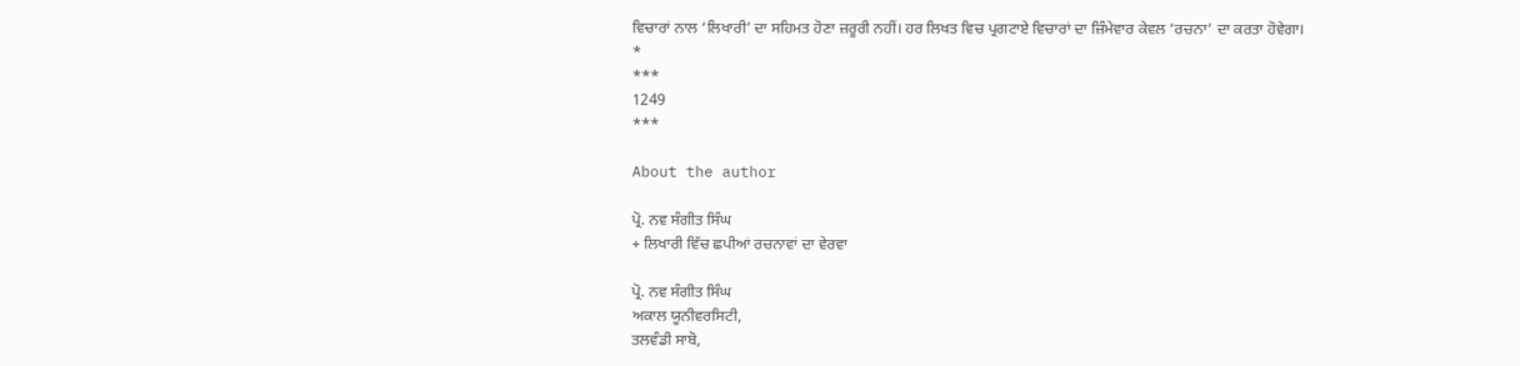ਵਿਚਾਰਾਂ ਨਾਲ ‘ਲਿਖਾਰੀ’ ਦਾ ਸਹਿਮਤ ਹੋਣਾ ਜ਼ਰੂਰੀ ਨਹੀਂ। ਹਰ ਲਿਖਤ ਵਿਚ ਪ੍ਰਗਟਾਏ ਵਿਚਾਰਾਂ ਦਾ ਜ਼ਿੰਮੇਵਾਰ ਕੇਵਲ ‘ਰਚਨਾ’ ਦਾ ਕਰਤਾ ਹੋਵੇਗਾ।
*
***
1249
***

About the author

ਪ੍ਰੋ. ਨਵ ਸੰਗੀਤ ਸਿੰਘ
+ ਲਿਖਾਰੀ ਵਿੱਚ ਛਪੀਆਂ ਰਚਨਾਵਾਂ ਦਾ ਵੇਰਵਾ

ਪ੍ਰੋ. ਨਵ ਸੰਗੀਤ ਸਿੰਘ
ਅਕਾਲ ਯੂਨੀਵਰਸਿਟੀ,
ਤਲਵੰਡੀ ਸਾਬੋ,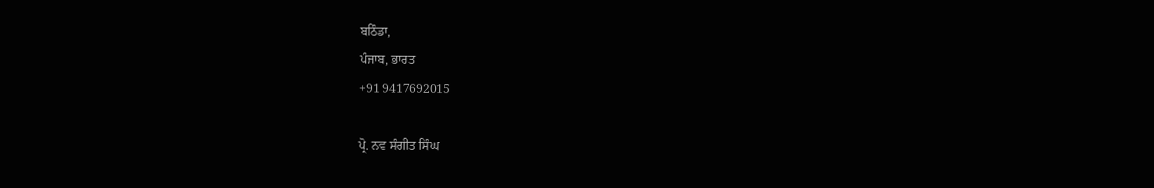ਬਠਿੰਡਾ,
ਪੰਜਾਬ, ਭਾਰਤ
+91 9417692015

ਪ੍ਰੋ. ਨਵ ਸੰਗੀਤ ਸਿੰਘ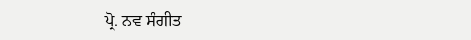ਪ੍ਰੋ. ਨਵ ਸੰਗੀਤ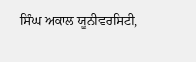ਸਿੰਘ ਅਕਾਲ ਯੂਨੀਵਰਸਿਟੀ,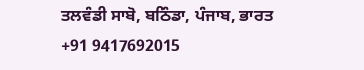ਤਲਵੰਡੀ ਸਾਬੋ, ਬਠਿੰਡਾ, ਪੰਜਾਬ, ਭਾਰਤ +91 9417692015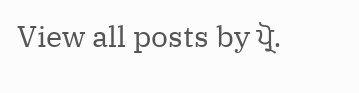View all posts by ਪ੍ਰੋ.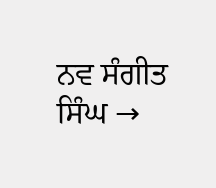ਨਵ ਸੰਗੀਤ ਸਿੰਘ →